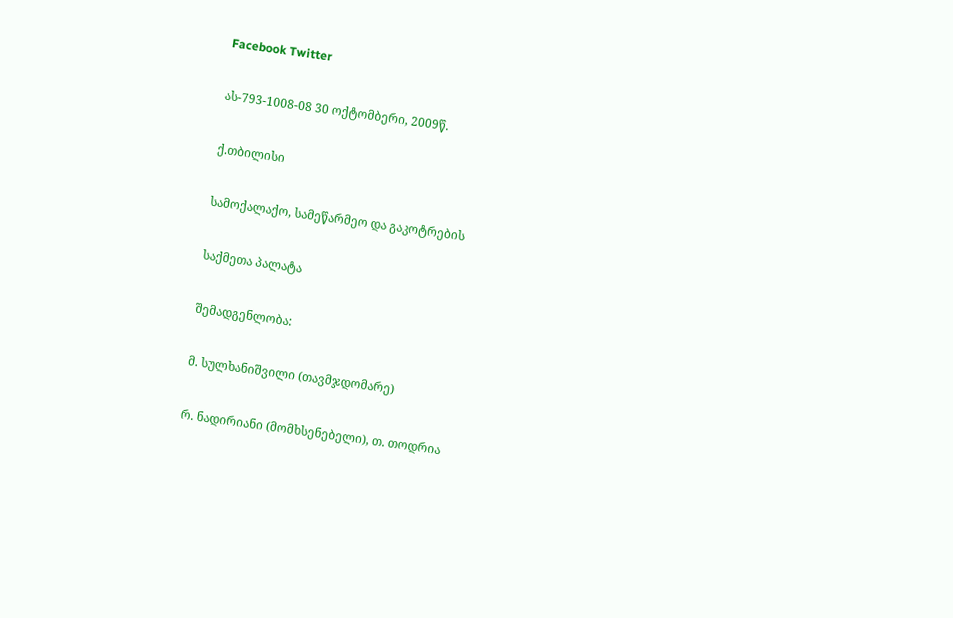Facebook Twitter

ას-793-1008-08 30 ოქტომბერი, 2009წ.

ქ.თბილისი

სამოქალაქო, სამეწარმეო და გაკოტრების

საქმეთა პალატა

შემადგენლობა:

მ. სულხანიშვილი (თავმჯდომარე)

რ. ნადირიანი (მომხსენებელი), თ. თოდრია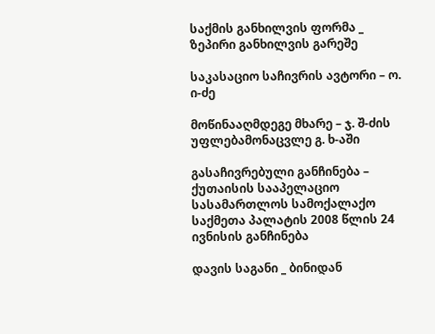საქმის განხილვის ფორმა _ ზეპირი განხილვის გარეშე

საკასაციო საჩივრის ავტორი – ო. ი-ძე

მოწინააღმდეგე მხარე – ჯ. შ-ძის უფლებამონაცვლე გ. ხ-აში

გასაჩივრებული განჩინება – ქუთაისის სააპელაციო სასამართლოს სამოქალაქო საქმეთა პალატის 2008 წლის 24 ივნისის განჩინება

დავის საგანი _ ბინიდან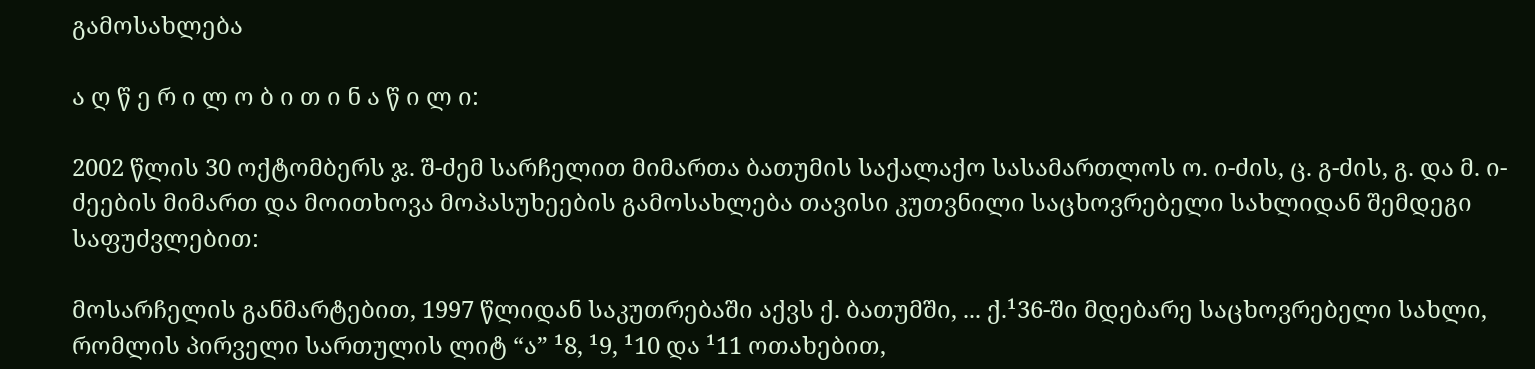გამოსახლება

ა ღ წ ე რ ი ლ ო ბ ი თ ი ნ ა წ ი ლ ი:

2002 წლის 30 ოქტომბერს ჯ. შ-ძემ სარჩელით მიმართა ბათუმის საქალაქო სასამართლოს ო. ი-ძის, ც. გ-ძის, გ. და მ. ი-ძეების მიმართ და მოითხოვა მოპასუხეების გამოსახლება თავისი კუთვნილი საცხოვრებელი სახლიდან შემდეგი საფუძვლებით:

მოსარჩელის განმარტებით, 1997 წლიდან საკუთრებაში აქვს ქ. ბათუმში, ... ქ.¹36-ში მდებარე საცხოვრებელი სახლი, რომლის პირველი სართულის ლიტ “ა” ¹8, ¹9, ¹10 და ¹11 ოთახებით,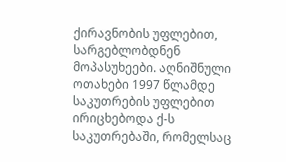ქირავნობის უფლებით, სარგებლობდნენ მოპასუხეები. აღნიშნული ოთახები 1997 წლამდე საკუთრების უფლებით ირიცხებოდა ქ-ს საკუთრებაში, რომელსაც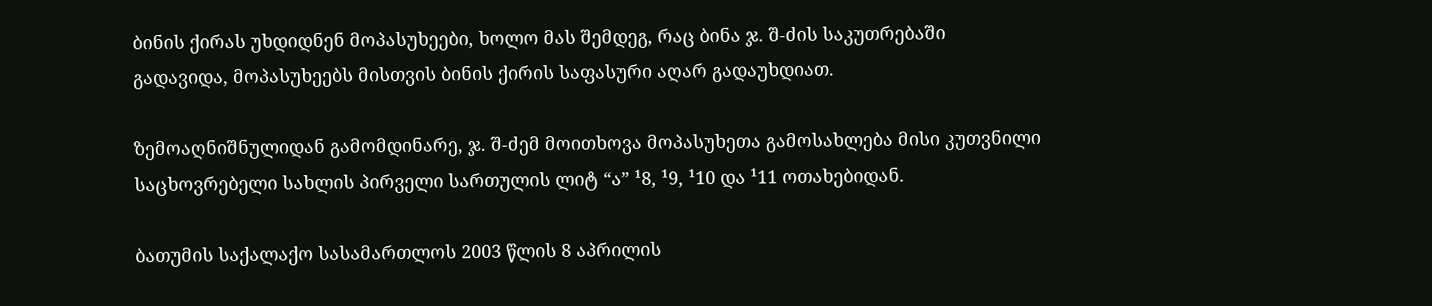ბინის ქირას უხდიდნენ მოპასუხეები, ხოლო მას შემდეგ, რაც ბინა ჯ. შ-ძის საკუთრებაში გადავიდა, მოპასუხეებს მისთვის ბინის ქირის საფასური აღარ გადაუხდიათ.

ზემოაღნიშნულიდან გამომდინარე, ჯ. შ-ძემ მოითხოვა მოპასუხეთა გამოსახლება მისი კუთვნილი საცხოვრებელი სახლის პირველი სართულის ლიტ “ა” ¹8, ¹9, ¹10 და ¹11 ოთახებიდან.

ბათუმის საქალაქო სასამართლოს 2003 წლის 8 აპრილის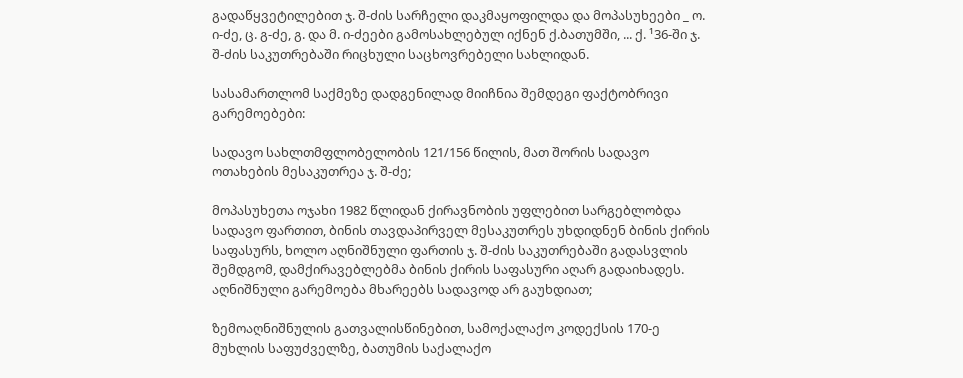გადაწყვეტილებით ჯ. შ-ძის სარჩელი დაკმაყოფილდა და მოპასუხეები _ ო. ი-ძე, ც. გ-ძე, გ. და მ. ი-ძეები გამოსახლებულ იქნენ ქ.ბათუმში, ... ქ. ¹36-ში ჯ. შ-ძის საკუთრებაში რიცხული საცხოვრებელი სახლიდან.

სასამართლომ საქმეზე დადგენილად მიიჩნია შემდეგი ფაქტობრივი გარემოებები:

სადავო სახლთმფლობელობის 121/156 წილის, მათ შორის სადავო ოთახების მესაკუთრეა ჯ. შ-ძე;

მოპასუხეთა ოჯახი 1982 წლიდან ქირავნობის უფლებით სარგებლობდა სადავო ფართით, ბინის თავდაპირველ მესაკუთრეს უხდიდნენ ბინის ქირის საფასურს, ხოლო აღნიშნული ფართის ჯ. შ-ძის საკუთრებაში გადასვლის შემდგომ, დამქირავებლებმა ბინის ქირის საფასური აღარ გადაიხადეს. აღნიშნული გარემოება მხარეებს სადავოდ არ გაუხდიათ;

ზემოაღნიშნულის გათვალისწინებით, სამოქალაქო კოდექსის 170-ე მუხლის საფუძველზე, ბათუმის საქალაქო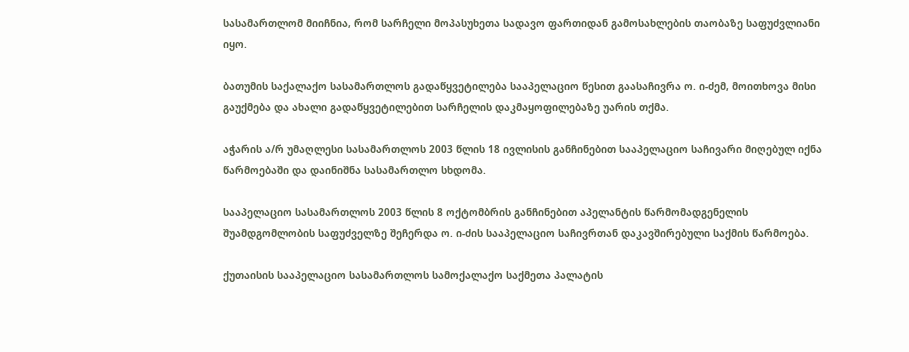სასამართლომ მიიჩნია, რომ სარჩელი მოპასუხეთა სადავო ფართიდან გამოსახლების თაობაზე საფუძვლიანი იყო.

ბათუმის საქალაქო სასამართლოს გადაწყვეტილება სააპელაციო წესით გაასაჩივრა ო. ი-ძემ, მოითხოვა მისი გაუქმება და ახალი გადაწყვეტილებით სარჩელის დაკმაყოფილებაზე უარის თქმა.

აჭარის ა/რ უმაღლესი სასამართლოს 2003 წლის 18 ივლისის განჩინებით სააპელაციო საჩივარი მიღებულ იქნა წარმოებაში და დაინიშნა სასამართლო სხდომა.

სააპელაციო სასამართლოს 2003 წლის 8 ოქტომბრის განჩინებით აპელანტის წარმომადგენელის შუამდგომლობის საფუძველზე შეჩერდა ო. ი-ძის სააპელაციო საჩივრთან დაკავშირებული საქმის წარმოება.

ქუთაისის სააპელაციო სასამართლოს სამოქალაქო საქმეთა პალატის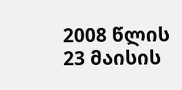2008 წლის 23 მაისის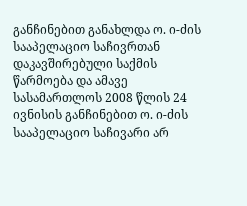განჩინებით განახლდა ო. ი-ძის სააპელაციო საჩივრთან დაკავშირებული საქმის წარმოება და ამავე სასამართლოს 2008 წლის 24 ივნისის განჩინებით ო. ი-ძის სააპელაციო საჩივარი არ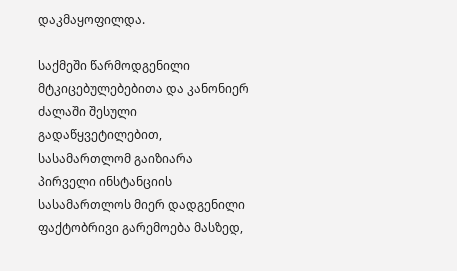დაკმაყოფილდა.

საქმეში წარმოდგენილი მტკიცებულებებითა და კანონიერ ძალაში შესული გადაწყვეტილებით, სასამართლომ გაიზიარა პირველი ინსტანციის სასამართლოს მიერ დადგენილი ფაქტობრივი გარემოება მასზედ,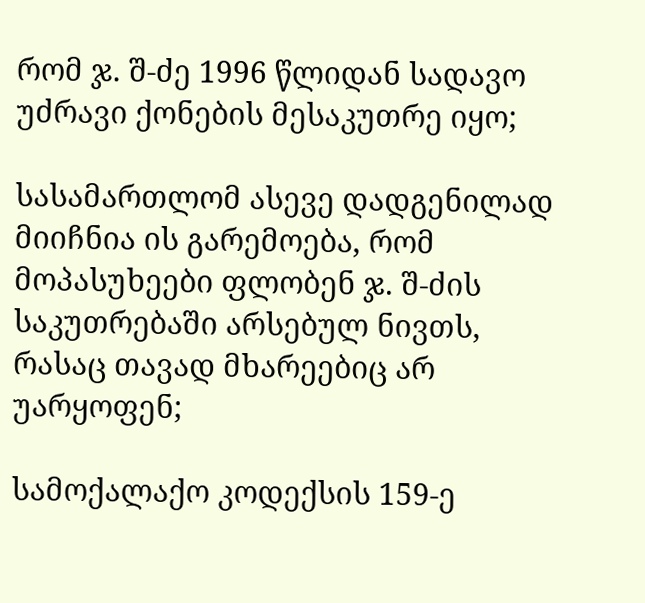რომ ჯ. შ-ძე 1996 წლიდან სადავო უძრავი ქონების მესაკუთრე იყო;

სასამართლომ ასევე დადგენილად მიიჩნია ის გარემოება, რომ მოპასუხეები ფლობენ ჯ. შ-ძის საკუთრებაში არსებულ ნივთს, რასაც თავად მხარეებიც არ უარყოფენ;

სამოქალაქო კოდექსის 159-ე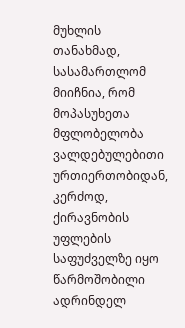მუხლის თანახმად, სასამართლომ მიიჩნია, რომ მოპასუხეთა მფლობელობა ვალდებულებითი ურთიერთობიდან, კერძოდ, ქირავნობის უფლების საფუძველზე იყო წარმოშობილი ადრინდელ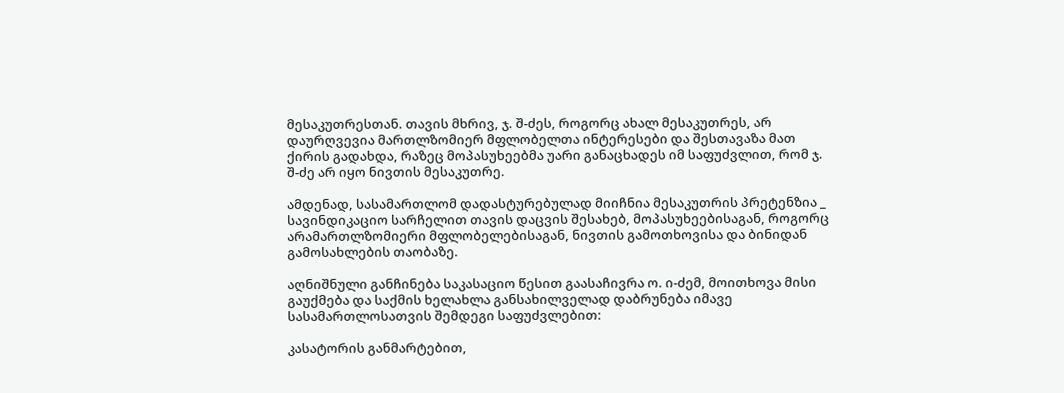მესაკუთრესთან. თავის მხრივ, ჯ. შ-ძეს, როგორც ახალ მესაკუთრეს, არ დაურღვევია მართლზომიერ მფლობელთა ინტერესები და შესთავაზა მათ ქირის გადახდა, რაზეც მოპასუხეებმა უარი განაცხადეს იმ საფუძვლით, რომ ჯ. შ-ძე არ იყო ნივთის მესაკუთრე.

ამდენად, სასამართლომ დადასტურებულად მიიჩნია მესაკუთრის პრეტენზია _ სავინდიკაციო სარჩელით თავის დაცვის შესახებ, მოპასუხეებისაგან, როგორც არამართლზომიერი მფლობელებისაგან, ნივთის გამოთხოვისა და ბინიდან გამოსახლების თაობაზე.

აღნიშნული განჩინება საკასაციო წესით გაასაჩივრა ო. ი-ძემ, მოითხოვა მისი გაუქმება და საქმის ხელახლა განსახილველად დაბრუნება იმავე სასამართლოსათვის შემდეგი საფუძვლებით:

კასატორის განმარტებით,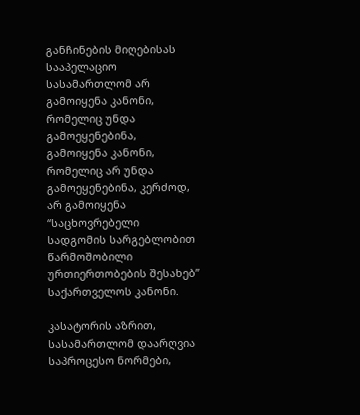განჩინების მიღებისას სააპელაციო სასამართლომ არ გამოიყენა კანონი, რომელიც უნდა გამოეყენებინა, გამოიყენა კანონი, რომელიც არ უნდა გამოეყენებინა, კერძოდ, არ გამოიყენა “საცხოვრებელი სადგომის სარგებლობით წარმოშობილი ურთიერთობების შესახებ” საქართველოს კანონი.

კასატორის აზრით, სასამართლომ დაარღვია საპროცესო ნორმები,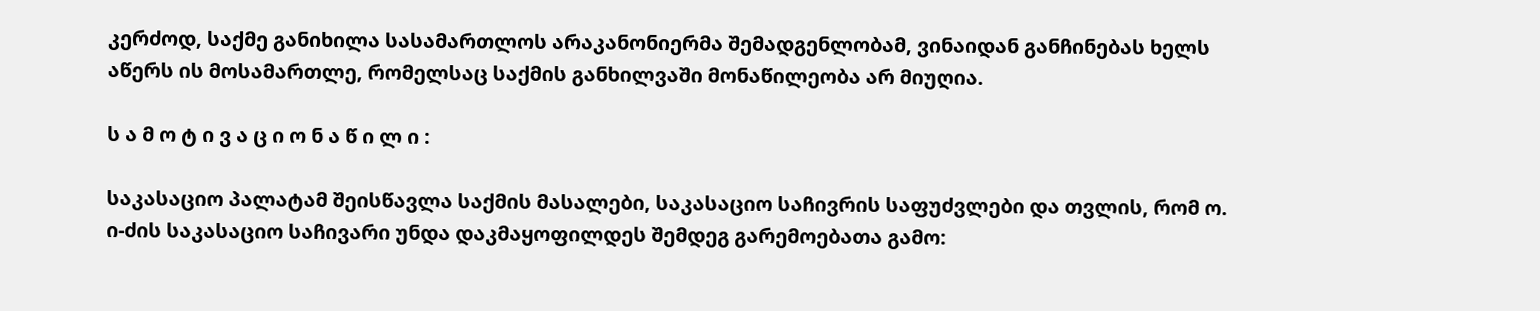კერძოდ, საქმე განიხილა სასამართლოს არაკანონიერმა შემადგენლობამ, ვინაიდან განჩინებას ხელს აწერს ის მოსამართლე, რომელსაც საქმის განხილვაში მონაწილეობა არ მიუღია.

ს ა მ ო ტ ი ვ ა ც ი ო ნ ა წ ი ლ ი :

საკასაციო პალატამ შეისწავლა საქმის მასალები, საკასაციო საჩივრის საფუძვლები და თვლის, რომ ო. ი-ძის საკასაციო საჩივარი უნდა დაკმაყოფილდეს შემდეგ გარემოებათა გამო: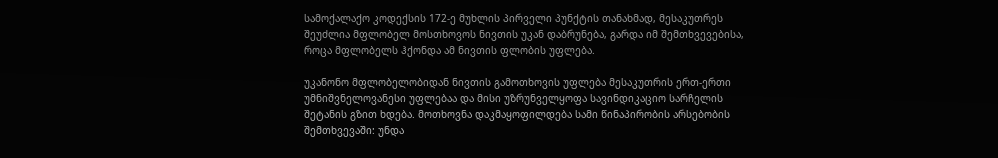სამოქალაქო კოდექსის 172-ე მუხლის პირველი პუნქტის თანახმად, მესაკუთრეს შეუძლია მფლობელ მოსთხოვოს ნივთის უკან დაბრუნება, გარდა იმ შემთხვევებისა, როცა მფლობელს ჰქონდა ამ ნივთის ფლობის უფლება.

უკანონო მფლობელობიდან ნივთის გამოთხოვის უფლება მესაკუთრის ერთ-ერთი უმნიშვნელოვანესი უფლებაა და მისი უზრუნველყოფა სავინდიკაციო სარჩელის შეტანის გზით ხდება. მოთხოვნა დაკმაყოფილდება სამი წინაპირობის არსებობის შემთხვევაში: უნდა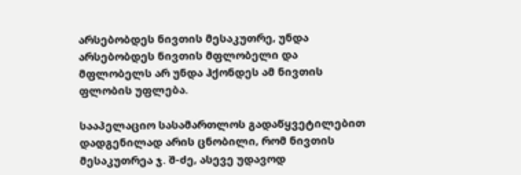არსებობდეს ნივთის მესაკუთრე, უნდა არსებობდეს ნივთის მფლობელი და მფლობელს არ უნდა ჰქონდეს ამ ნივთის ფლობის უფლება.

სააპელაციო სასამართლოს გადაწყვეტილებით დადგენილად არის ცნობილი, რომ ნივთის მესაკუთრეა ჯ. შ-ძე, ასევე უდავოდ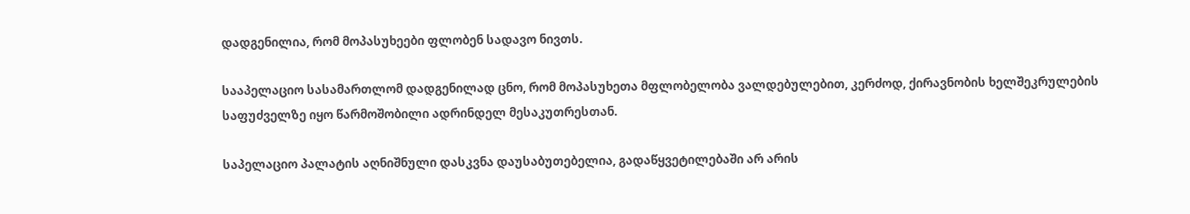დადგენილია, რომ მოპასუხეები ფლობენ სადავო ნივთს.

სააპელაციო სასამართლომ დადგენილად ცნო, რომ მოპასუხეთა მფლობელობა ვალდებულებით, კერძოდ, ქირავნობის ხელშეკრულების საფუძველზე იყო წარმოშობილი ადრინდელ მესაკუთრესთან.

საპელაციო პალატის აღნიშნული დასკვნა დაუსაბუთებელია, გადაწყვეტილებაში არ არის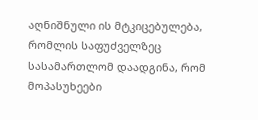აღნიშნული ის მტკიცებულება, რომლის საფუძველზეც სასამართლომ დაადგინა, რომ მოპასუხეები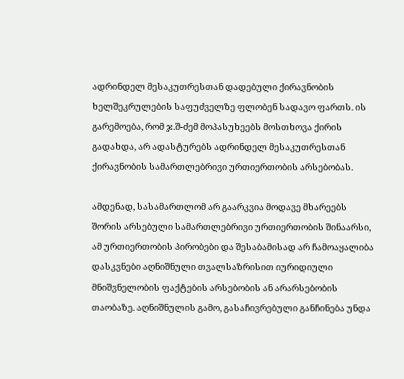ადრინდელ მესაკუთრესთან დადებული ქირავნობის ხელშეკრულების საფუძველზე ფლობენ სადავო ფართს. ის გარემოება, რომ ჯ.შ-ძემ მოპასუხეებს მოსთხოვა ქირის გადახდა, არ ადასტურებს ადრინდელ მესაკუთრესთან ქირავნობის სამართლებრივი ურთიერთობის არსებობას.

ამდენად, სასამართლომ არ გაარკვია მოდავე მხარეებს შორის არსებული სამართლებრივი ურთიერთობის შინაარსი, ამ ურთიერთობის პირობები და შესაბამისად არ ჩამოაყალიბა დასკვნები აღნიშნული თვალსაზრისით იურიდიული მნიშვნელობის ფაქტების არსებობის ან არარსებობის თაობაზე. აღნიშნულის გამო, გასაჩივრებული განჩინება უნდა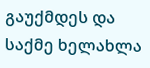გაუქმდეს და საქმე ხელახლა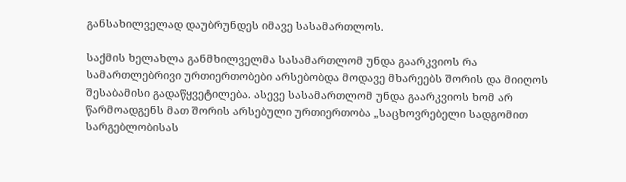განსახილველად დაუბრუნდეს იმავე სასამართლოს.

საქმის ხელახლა განმხილველმა სასამართლომ უნდა გაარკვიოს რა სამართლებრივი ურთიერთობები არსებობდა მოდავე მხარეებს შორის და მიიღოს შესაბამისი გადაწყვეტილება. ასევე სასამართლომ უნდა გაარკვიოს ხომ არ წარმოადგენს მათ შორის არსებული ურთიერთობა „საცხოვრებელი სადგომით სარგებლობისას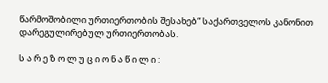წარმოშობილი ურთიერთობის შესახებ“ საქართველოს კანონით დარეგულირებულ ურთიერთობას.

ს ა რ ე ზ ო ლ უ ც ი ო ნ ა წ ი ლ ი :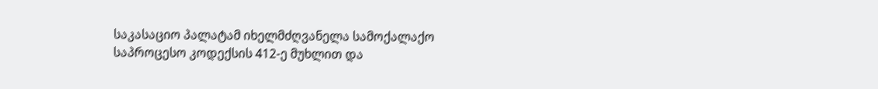საკასაციო პალატამ იხელმძღვანელა სამოქალაქო საპროცესო კოდექსის 412-ე მუხლით და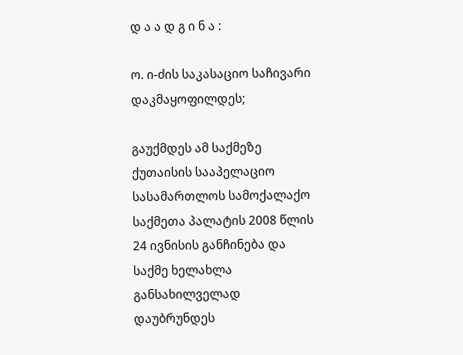დ ა ა დ გ ი ნ ა :

ო. ი-ძის საკასაციო საჩივარი დაკმაყოფილდეს;

გაუქმდეს ამ საქმეზე ქუთაისის სააპელაციო სასამართლოს სამოქალაქო საქმეთა პალატის 2008 წლის 24 ივნისის განჩინება და საქმე ხელახლა განსახილველად დაუბრუნდეს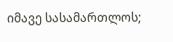იმავე სასამართლოს;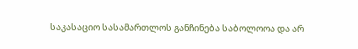საკასაციო სასამართლოს განჩინება საბოლოოა და არ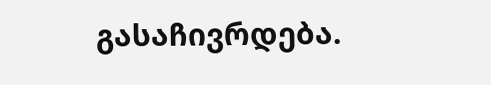გასაჩივრდება.